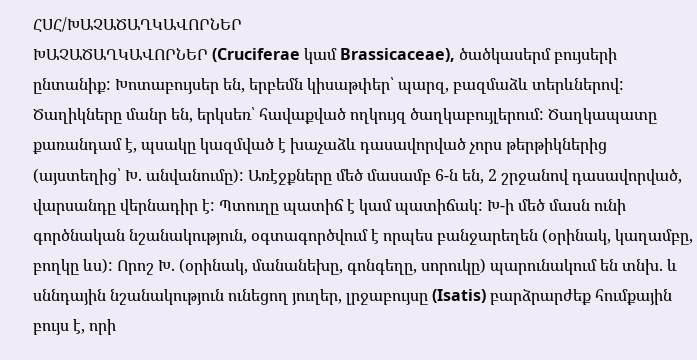ՀՍՀ/ԽԱՉԱԾԱՂԿԱՎՈՐՆԵՐ
ԽԱՉԱԾԱՂԿԱՎՈՐՆԵՐ (Cruciferae կամ Brassicaceae), ծածկասերմ բույսերի ընտանիք: Խոտաբույսեր են, երբեմն կիսաթփեր՝ պարզ, բազմաձև տերևներով: Ծաղիկները մանր են, երկսեռ՝ հավաքված ողկույզ ծաղկաբույլերում: Ծաղկապատը քառանդամ է, պսակը կազմված է խաչաձև դասավորված չորս թերթիկներից (այստեղից՝ Խ. անվանումը): Առէջքները մեծ մասամբ 6-ն են, 2 շրջանով դասավորված, վարսանդը վերնադիր է: Պտուղը պատիճ է կամ պատիճակ: Խ-ի մեծ մասն ունի գործնական նշանակություն, օգտագործվում է որպես բանջարեղեն (օրինակ, կաղամբը, բողկը ևս): Որոշ Խ. (օրինակ, մանանեխը, գոնգեղը, սորուկը) պարունակում են տնխ. և սննդային նշանակություն ունեցող յուղեր, լրջաբույսը (Isatis) բարձրարժեք հումքային բույս է, որի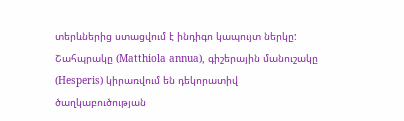տերևներից ստացվում է ինդիգո կապույտ ներկը: Շահպրակը (Matthiola annua), գիշերային մանուշակը (Hesperis) կիրառվում են դեկորատիվ ծաղկաբուծության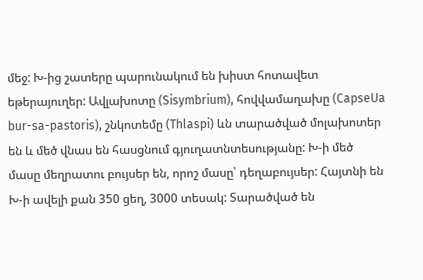մեջ: Խ-ից շատերը պարունակում են խիստ հոտավետ եթերայուղեր: Ավլախոտը (Sisymbrium), հովվամաղախը (CapseUa bur-sa-pastoris), շնկոտեմը (Thlaspi) ևն տարածված մոլախոտեր են և մեծ վնաս են հասցնում գյուղատնտեսությանը: Խ-ի մեծ մասը մեղրատու բույսեր են, որոշ մասը՝ դեղաբույսեր: Հայտնի են Խ-ի ավելի քան 350 ցեղ, 3000 տեսակ: Տարածված են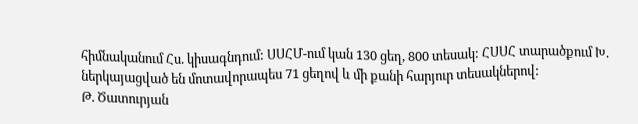հիմնականում Հս. կիսագնդում: ՍՍՀՄ-ում կան 130 ցեղ, 800 տեսակ: ՀՍՍՀ տարածքում Խ. ներկայացված են մոտավորապես 71 ցեղով և մի քանի հարյուր տեսակներով:
Թ. Ծատուրյան